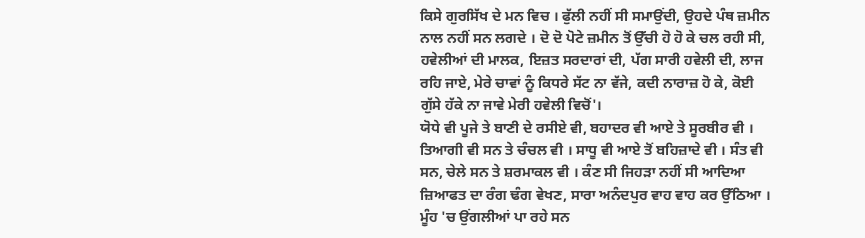ਕਿਸੇ ਗੁਰਸਿੱਖ ਦੇ ਮਨ ਵਿਚ । ਫੁੱਲੀ ਨਹੀਂ ਸੀ ਸਮਾਉਂਦੀ, ਉਹਦੇ ਪੰਥ ਜ਼ਮੀਨ ਨਾਲ ਨਹੀਂ ਸਨ ਲਗਦੇ । ਦੋ ਦੋ ਪੋਟੇ ਜ਼ਮੀਨ ਤੋਂ ਉੱਚੀ ਹੋ ਹੋ ਕੇ ਚਲ ਰਹੀ ਸੀ, ਹਵੇਲੀਆਂ ਦੀ ਮਾਲਕ, ਇਜ਼ਤ ਸਰਦਾਰਾਂ ਦੀ, ਪੱਗ ਸਾਰੀ ਹਵੇਲੀ ਦੀ, ਲਾਜ ਰਹਿ ਜਾਏ, ਮੇਰੇ ਚਾਵਾਂ ਨੂੰ ਕਿਧਰੇ ਸੱਟ ਨਾ ਵੱਜੇ, ਕਦੀ ਨਾਰਾਜ਼ ਹੋ ਕੇ, ਕੋਈ ਗੁੱਸੇ ਹੱਕੇ ਨਾ ਜਾਵੇ ਮੇਰੀ ਹਵੇਲੀ ਵਿਚੋਂ'।
ਯੋਧੇ ਵੀ ਪੂਜੇ ਤੇ ਬਾਣੀ ਦੇ ਰਸੀਏ ਵੀ, ਬਹਾਦਰ ਵੀ ਆਏ ਤੇ ਸੂਰਬੀਰ ਵੀ । ਤਿਆਗੀ ਵੀ ਸਨ ਤੇ ਚੰਚਲ ਵੀ । ਸਾਧੂ ਵੀ ਆਏ ਤੋਂ ਬਹਿਜ਼ਾਦੇ ਵੀ । ਸੰਤ ਵੀ ਸਨ, ਚੇਲੇ ਸਨ ਤੇ ਸ਼ਰਮਾਕਲ ਵੀ । ਕੰਣ ਸੀ ਜਿਹੜਾ ਨਹੀਂ ਸੀ ਆਦਿਆ ਜ਼ਿਆਫਤ ਦਾ ਰੰਗ ਢੰਗ ਵੇਖਣ, ਸਾਰਾ ਅਨੰਦਪੁਰ ਵਾਹ ਵਾਹ ਕਰ ਉੱਠਿਆ । ਮੂੰਹ 'ਚ ਉਂਗਲੀਆਂ ਪਾ ਰਹੇ ਸਨ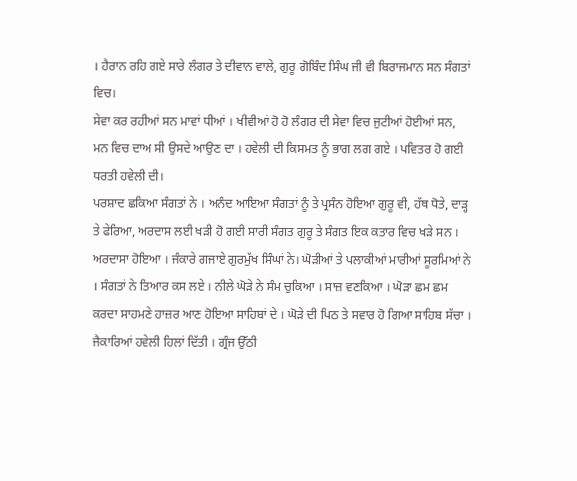। ਹੈਰਾਨ ਰਹਿ ਗਏ ਸਾਰੇ ਲੰਗਰ ਤੇ ਦੀਵਾਨ ਵਾਲੇ, ਗੁਰੂ ਗੋਬਿੰਦ ਸਿੰਘ ਜੀ ਵੀ ਬਿਰਾਜਮਾਨ ਸਨ ਸੰਗਤਾਂ ਵਿਚ।
ਸੇਵਾ ਕਰ ਰਹੀਆਂ ਸਨ ਮਾਵਾਂ ਧੀਆਂ । ਖੀਵੀਆਂ ਹੋ ਹੋ ਲੰਗਰ ਦੀ ਸੇਵਾ ਵਿਚ ਜੁਟੀਆਂ ਹੋਈਆਂ ਸਨ, ਮਨ ਵਿਚ ਦਾਅ ਸੀ ਉਸਦੇ ਆਉਣ ਦਾ । ਹਵੇਲੀ ਦੀ ਕਿਸਮਤ ਨੂੰ ਭਾਗ ਲਗ ਗਏ । ਪਵਿਤਰ ਹੋ ਗਈ ਧਰਤੀ ਹਵੇਲੀ ਦੀ।
ਪਰਸ਼ਾਦ ਛਕਿਆ ਸੰਗਤਾਂ ਨੇ । ਅਨੰਦ ਆਇਆ ਸੰਗਤਾਂ ਨੂੰ ਤੇ ਪ੍ਰਸੰਨ ਹੋਇਆ ਗੁਰੂ ਵੀ, ਹੱਥ ਧੋਤੇ, ਦਾੜ੍ਹ ਤੇ ਫੇਰਿਆ, ਅਰਦਾਸ ਲਈ ਖੜੀ ਹੋ ਗਈ ਸਾਰੀ ਸੰਗਤ ਗੁਰੂ ਤੇ ਸੰਗਤ ਇਕ ਕਤਾਰ ਵਿਚ ਖੜੇ ਸਨ । ਅਰਦਾਸਾ ਹੋਇਆ । ਜੰਕਾਰੇ ਗਜਾਏ ਗੁਰਮੁੱਖ ਸਿੰਘਾਂ ਨੇ। ਘੋੜੀਆਂ ਤੇ ਪਲਾਕੀਆਂ ਮਾਰੀਆਂ ਸੂਰਮਿਆਂ ਨੇ । ਸੰਗਤਾਂ ਨੇ ਤਿਆਰ ਕਸ ਲਏ । ਨੀਲੇ ਘੋੜੇ ਨੇ ਸੰਮ ਚੁਕਿਆ । ਸਾਜ਼ ਵਣਕਿਆ । ਘੋੜਾ ਛਮ ਛਮ ਕਰਦਾ ਸਾਹਮਣੇ ਹਾਜ਼ਰ ਆਣ ਹੋਇਆ ਸਾਹਿਬਾਂ ਦੇ । ਘੋੜੇ ਦੀ ਪਿਠ ਤੇ ਸਵਾਰ ਹੋ ਗਿਆ ਸਾਹਿਬ ਸੱਚਾ । ਜੈਕਾਰਿਆਂ ਹਵੇਲੀ ਹਿਲਾਂ ਦਿੱਤੀ । ਗ੍ਰੰਜ ਉੱਠੀ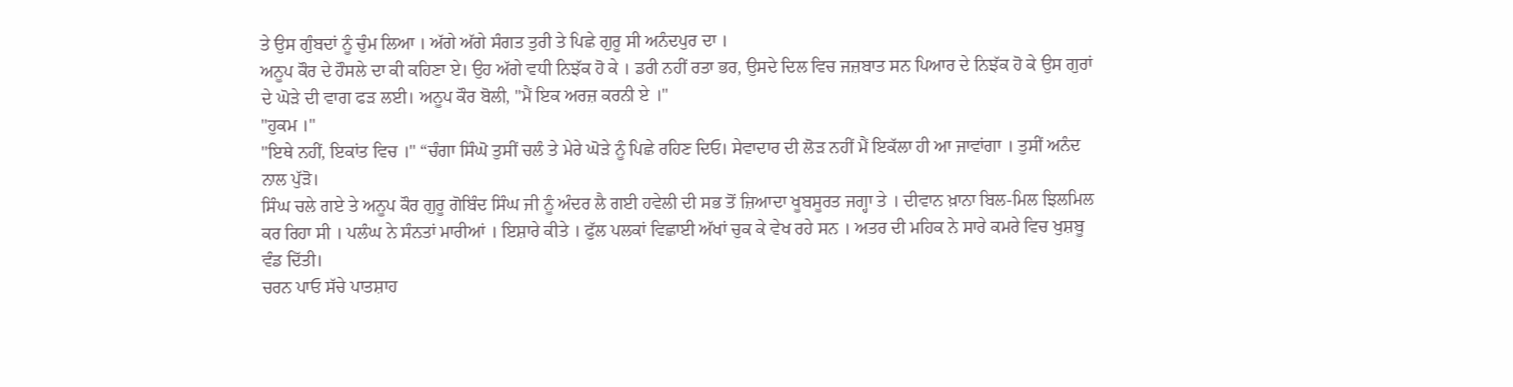ਤੇ ਉਸ ਗੁੰਬਦਾਂ ਨੂੰ ਚੁੰਮ ਲਿਆ । ਅੱਗੇ ਅੱਗੇ ਸੰਗਤ ਤੁਰੀ ਤੇ ਪਿਛੇ ਗੁਰੂ ਸੀ ਅਨੰਦਪੁਰ ਦਾ ।
ਅਨੂਪ ਕੌਰ ਦੇ ਹੌਸਲੇ ਦਾ ਕੀ ਕਹਿਣਾ ਏ। ਉਹ ਅੱਗੇ ਵਧੀ ਨਿਝੱਕ ਹੋ ਕੇ । ਡਰੀ ਨਹੀਂ ਰਤਾ ਭਰ, ਉਸਦੇ ਦਿਲ ਵਿਚ ਜਜ਼ਬਾਤ ਸਨ ਪਿਆਰ ਦੇ ਨਿਝੱਕ ਹੋ ਕੇ ਉਸ ਗੁਰਾਂ ਦੇ ਘੋੜੇ ਦੀ ਵਾਗ ਫੜ ਲਈ। ਅਨੂਪ ਕੌਰ ਬੋਲੀ, "ਮੈਂ ਇਕ ਅਰਜ਼ ਕਰਨੀ ਏ ।"
"ਹੁਕਮ ।"
"ਇਥੇ ਨਹੀਂ, ਇਕਾਂਤ ਵਿਚ ।" “ਚੰਗਾ ਸਿੰਘੋ ਤੁਸੀਂ ਚਲੰ ਤੇ ਮੇਰੇ ਘੋੜੇ ਨੂੰ ਪਿਛੇ ਰਹਿਣ ਦਿਓ। ਸੇਵਾਦਾਰ ਦੀ ਲੋੜ ਨਹੀਂ ਮੈਂ ਇਕੱਲਾ ਹੀ ਆ ਜਾਵਾਂਗਾ । ਤੁਸੀਂ ਅਨੰਦ ਨਾਲ ਪੁੱੜੋ।
ਸਿੰਘ ਚਲੇ ਗਏ ਤੇ ਅਨੂਪ ਕੌਰ ਗੁਰੂ ਗੋਬਿੰਦ ਸਿੰਘ ਜੀ ਨੂੰ ਅੰਦਰ ਲੈ ਗਈ ਹਵੇਲੀ ਦੀ ਸਭ ਤੋਂ ਜ਼ਿਆਦਾ ਖੂਬਸੂਰਤ ਜਗ੍ਹਾ ਤੇ । ਦੀਵਾਨ ਖ਼ਾਨਾ ਬਿਲ-ਮਿਲ ਝਿਲਮਿਲ ਕਰ ਰਿਹਾ ਸੀ । ਪਲੰਘ ਨੇ ਸੰਨਤਾਂ ਮਾਰੀਆਂ । ਇਸ਼ਾਰੇ ਕੀਤੇ । ਫੁੱਲ ਪਲਕਾਂ ਵਿਛਾਈ ਅੱਖਾਂ ਚੁਕ ਕੇ ਵੇਖ ਰਹੇ ਸਨ । ਅਤਰ ਦੀ ਮਹਿਕ ਨੇ ਸਾਰੇ ਕਮਰੇ ਵਿਚ ਖੁਸ਼ਬੂ ਵੰਡ ਦਿੱਤੀ।
ਚਰਨ ਪਾਓ ਸੱਚੇ ਪਾਤਸ਼ਾਹ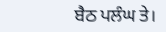ਬੈਠ ਪਲੰਘ ਤੇ।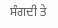ਸੰਗਦੀ ਤੇ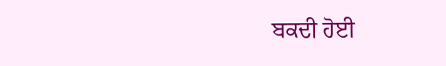ਬਕਦੀ ਹੋਈ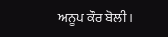ਅਨੂਪ ਕੌਰ ਬੋਲੀ ।